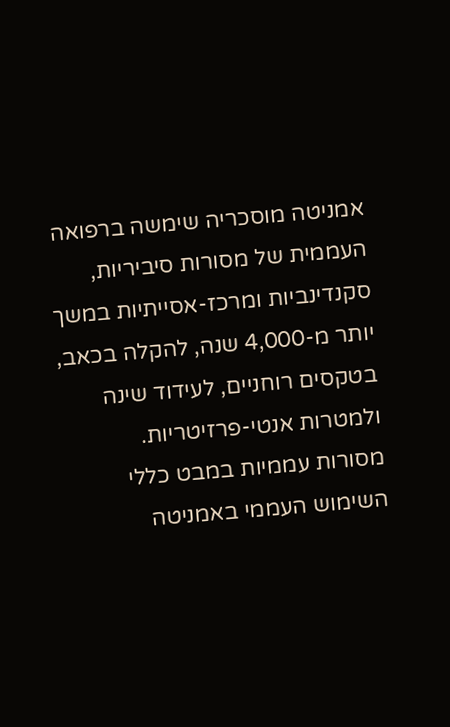אמניטה מוסכריה שימשה ברפואה העממית של מסורות סיביריות, סקנדינביות ומרכז-אסייתיות במשך יותר מ-4,000 שנה, להקלה בכאב, בטקסים רוחניים, לעידוד שינה ולמטרות אנטי-פרזיטריות.
מסורות עממיות במבט כללי
השימוש העממי באמניטה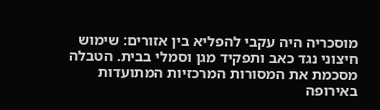מוסכריה היה עקבי להפליא בין אזורים: שימוש חיצוני נגד כאב ותפקיד מגן וסמלי בבית. הטבלה מסכמת את המסורות המרכזיות המתועדות באירופה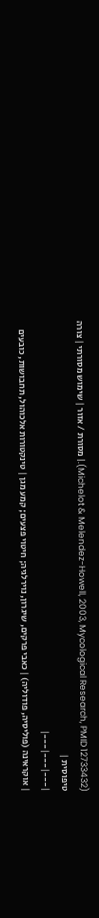(Michelot & Melendez-Howell, 2003, Mycological Research, PMID 12733432).| מסורת / אזור | שימוש מסורתי | צורה טיפוסית |
|---|---|---|
| אוקראינה (פוליסיה, פודוליה) | כאבי פרקים, שיגרון, נוירלגיה; חיטוי פצעים; קמע מגן | טינקטורות אלכוהול, תחבושות, כובעים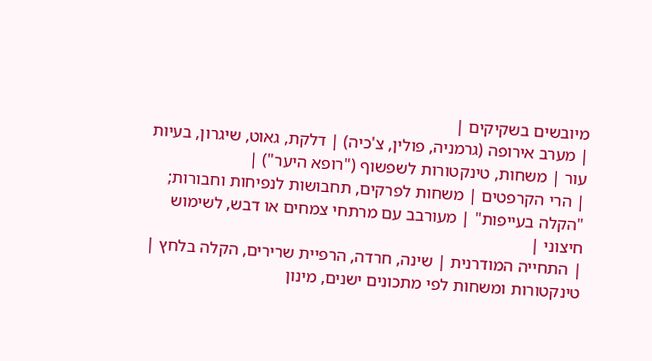מיובשים בשקיקים |
| מערב אירופה (גרמניה, פולין, צ'כיה) | דלקת, גאוט, שיגרון, בעיות עור | משחות, טינקטורות לשפשוף ("רופא היער") |
| הרי הקרפטים | משחות לפרקים, תחבושות לנפיחות וחבורות; "הקלה בעייפות" | מעורבב עם מרתחי צמחים או דבש, לשימוש חיצוני |
| התחייה המודרנית | שינה, חרדה, הרפיית שרירים, הקלה בלחץ | טינקטורות ומשחות לפי מתכונים ישנים, מינון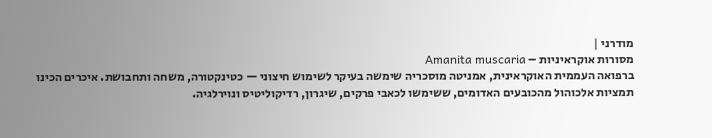מודרני |
מסורות אוקראיניות – Amanita muscaria
ברפואה העממית האוקראינית, אמניטה מוסכריה שימשה בעיקר לשימוש חיצוני — כטינקטורה, משחה ותחבושת. איכרים הכינו תמציות אלכוהול מהכובעים האדומים, ששימשו לכאבי פרקים, שיגרון, רדיקוליטיס ונוירלגיה.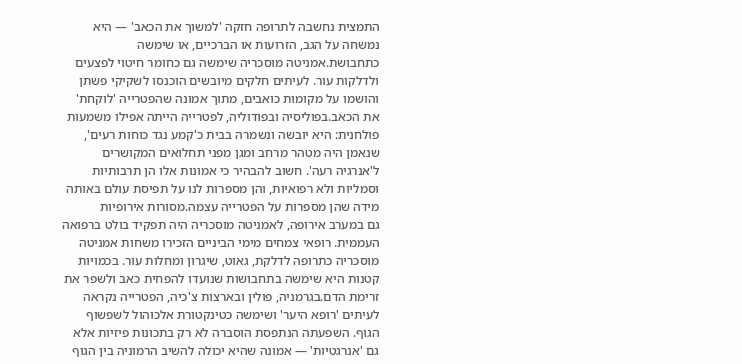התמצית נחשבה לתרופה חזקה 'למשוך את הכאב' — היא נמשחה על הגב, הזרועות או הברכיים, או שימשה כתחבושת.אמניטה מוסכריה שימשה גם כחומר חיטוי לפצעים ולדלקות עור. לעיתים חלקים מיובשים הוכנסו לשקיקי פשתן והושמו על מקומות כואבים, מתוך אמונה שהפטרייה 'לוקחת' את הכאב.בפוליסיה ובפודוליה, לפטרייה הייתה אפילו משמעות פולחנית: היא יובשה ונשמרה בבית כ'קמע נגד כוחות רעים', שנאמן היה מטהר מרחב ומגן מפני תחלואים המקושרים ל'אנרגיה רעה'. חשוב להבהיר כי אמונות אלו הן תרבותיות וסמליות ולא רפואיות, והן מספרות לנו על תפיסת עולם באותה מידה שהן מספרות על הפטרייה עצמה.מסורות אירופיות
גם במערב אירופה, לאמניטה מוסכריה היה תפקיד בולט ברפואה העממית. רופאי צמחים מימי הביניים הזכירו משחות אמניטה מוסכריה כתרופה לדלקת, גאוט, שיגרון ומחלות עור. בכמויות קטנות היא שימשה בתחבושות שנועדו להפחית כאב ולשפר את זרימת הדם.בגרמניה, פולין ובארצות צ'כיה, הפטרייה נקראה לעיתים 'רופא היער' ושימשה כטינקטורת אלכוהול לשפשוף הגוף. השפעתה הנתפסת הוסברה לא רק בתכונות פיזיות אלא גם 'אנרגטיות' — אמונה שהיא יכולה להשיב הרמוניה בין הגוף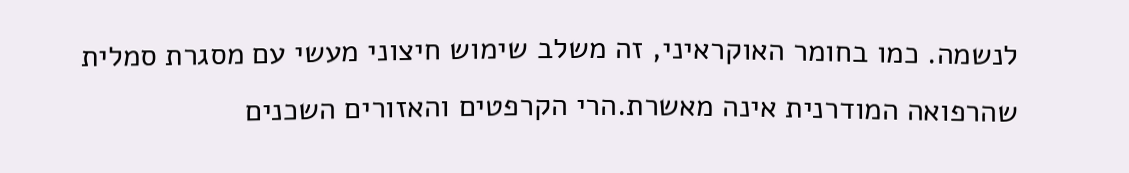לנשמה. כמו בחומר האוקראיני, זה משלב שימוש חיצוני מעשי עם מסגרת סמלית שהרפואה המודרנית אינה מאשרת.הרי הקרפטים והאזורים השכנים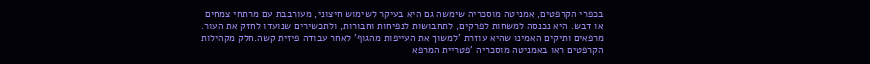בכפרי הקרפטים, אמניטה מוסכריה שימשה גם היא בעיקר לשימוש חיצוני, מעורבבת עם מרתחי צמחים או דבש. היא נכנסה למשחות לפרקים, לתחבושות לנפיחות וחבורות, ולתכשירים שנועדו לחזק את העור. מרפאים ותיקים האמינו שהיא עוזרת 'למשוך את העייפות מהגוף' לאחר עבודה פיזית קשה.חלק מקהילות הקרפטים ראו באמניטה מוסכריה 'פטריית המרפא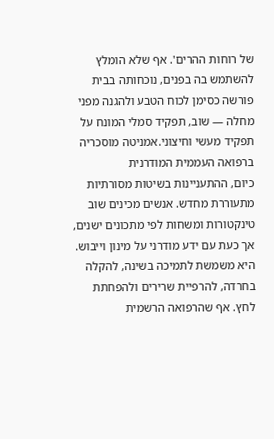של רוחות ההרים'. אף שלא הומלץ להשתמש בה בפנים, נוכחותה בבית פורשה כסימן לכוח הטבע ולהגנה מפני מחלה — שוב, תפקיד סמלי המונח על תפקיד מעשי וחיצוני.אמניטה מוסכריה ברפואה העממית המודרנית
כיום, ההתעניינות בשיטות מסורתיות מתעוררת מחדש. אנשים מכינים שוב טינקטורות ומשחות לפי מתכונים ישנים, אך כעת עם ידע מודרני על מינון וייבוש. היא משמשת לתמיכה בשינה, להקלה בחרדה, להרפיית שרירים ולהפחתת לחץ. אף שהרפואה הרשמית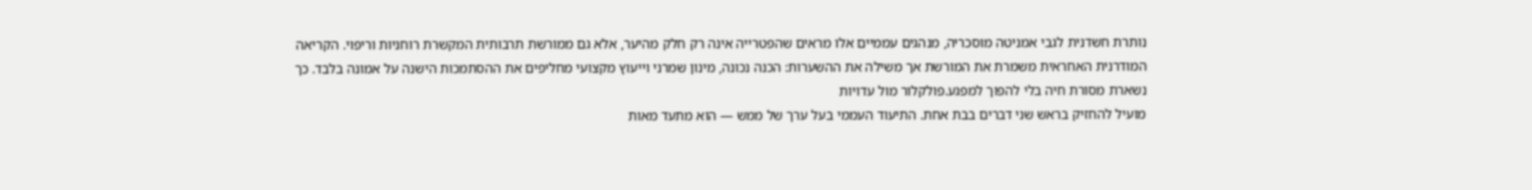נותרת חשדנית לגבי אמניטה מוסכריה, מנהגים עממיים אלו מראים שהפטרייה אינה רק חלק מהיער, אלא גם ממורשת תרבותית המקשרת רוחניות וריפוי. הקריאה המודרנית האחראית משמרת את המורשת אך משילה את ההשערות: הכנה נכונה, מינון שמרני וייעוץ מקצועי מחליפים את ההסתמכות הישנה על אמונה בלבד. כך נשארת מסורת חיה בלי להפוך למפגע.פולקלור מול עדויות
מועיל להחזיק בראש שני דברים בבת אחת. התיעוד העממי בעל ערך של ממש — הוא מתעד מאות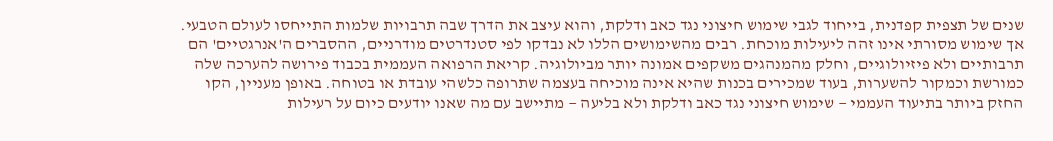שנים של תצפית קפדנית, בייחוד לגבי שימוש חיצוני נגד כאב ודלקת, והוא עיצב את הדרך שבה תרבויות שלמות התייחסו לעולם הטבעי. אך שימוש מסורתי אינו זהה ליעילות מוכחת. רבים מהשימושים הללו לא נבדקו לפי סטנדרטים מודרניים, ההסברים ה'אנרגטיים' הם תרבותיים ולא פיזיולוגיים, וחלק מהמנהגים משקפים אמונה יותר מביולוגיה. קריאת הרפואה העממית בכבוד פירושה להערכה שלה כמורשת וכמקור להשערות, בעוד שמכירים בכנות שהיא אינה מוכיחה בעצמה שתרופה כלשהי עובדת או בטוחה. באופן מעניין, הקו החזק ביותר בתיעוד העממי — שימוש חיצוני נגד כאב ודלקת ולא בליעה — מתיישב עם מה שאנו יודעים כיום על רעילות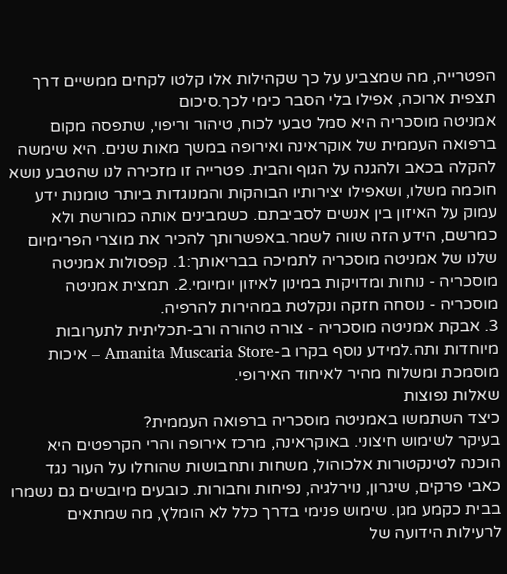הפטרייה, מה שמצביע על כך שקהילות אלו קלטו לקחים ממשיים דרך תצפית ארוכה, אפילו בלי הסבר כימי לכך.סיכום
אמניטה מוסכריה היא סמל טבעי לכוח, טיהור וריפוי, שתפסה מקום ברפואה העממית של אוקראינה ואירופה במשך מאות שנים. היא שימשה להקלה בכאב ולהגנה על הגוף והבית. פטרייה זו מזכירה לנו שהטבע נושא חוכמה משלו, ושאפילו יצירותיו הבוהקות והמנוגדות ביותר טומנות ידע עמוק על האיזון בין אנשים לסביבתם. כשמבינים אותה כמורשת ולא כמרשם, הידע הזה שווה לשמר.באפשרותך להכיר את מוצרי הפרימיום שלנו של אמניטה מוסכריה לתמיכה בבריאותך:1. קפסולות אמניטה מוסכריה - נוחות ומדויקות במינון לאיזון יומיומי.2. תמצית אמניטה מוסכריה - נוסחה חזקה ונקלטת במהירות להרפיה.
3. אבקת אמניטה מוסכריה - צורה טהורה ורב-תכליתית לתערובות מיוחדות ותה.למידע נוסף בקרו ב-Amanita Muscaria Store – איכות מוסמכת ומשלוח מהיר לאיחוד האירופי.
שאלות נפוצות
כיצד השתמשו באמניטה מוסכריה ברפואה העממית?
בעיקר לשימוש חיצוני. באוקראינה, מרכז אירופה והרי הקרפטים היא הוכנה לטינקטורות אלכוהול, משחות ותחבושות שהוחלו על העור נגד כאבי פרקים, שיגרון, נוירלגיה, נפיחות וחבורות. כובעים מיובשים גם נשמרו בבית כקמע מגן. שימוש פנימי בדרך כלל לא הומלץ, מה שמתאים לרעילות הידועה של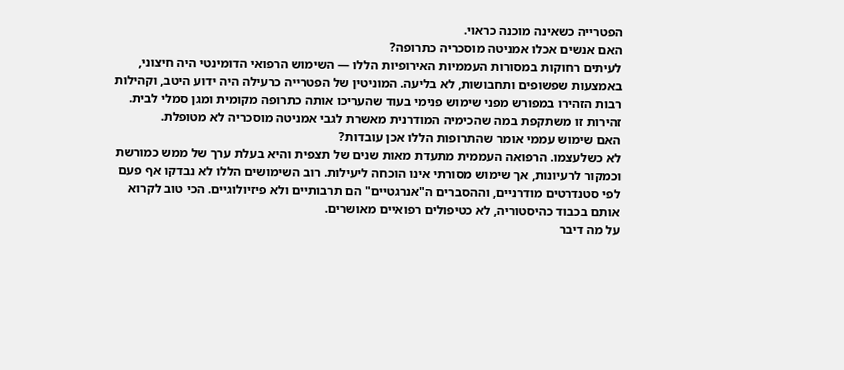הפטרייה כשאינה מוכנה כראוי.
האם אנשים אכלו אמניטה מוסכריה כתרופה?
לעיתים רחוקות במסורות העממיות האירופיות הללו — השימוש הרפואי הדומינטי היה חיצוני, באמצעות שפשופים ותחבושות, לא בליעה. המוניטין של הפטרייה כרעילה היה ידוע היטב, וקהילות רבות הזהירו במפורש מפני שימוש פנימי בעוד שהעריכו אותה כתרופה מקומית ומגן סמלי לבית. זהירות זו משתקפת במה שהכימיה המודרנית מאשרת לגבי אמניטה מוסכריה לא מטופלת.
האם שימוש עממי אומר שהתרופות הללו אכן עובדות?
לא כשלעצמו. הרפואה העממית מתעדת מאות שנים של תצפית והיא בעלת ערך של ממש כמורשת וכמקור לרעיונות, אך שימוש מסורתי אינו הוכחה ליעילות. רוב השימושים הללו לא נבדקו אף פעם לפי סטנדרטים מודרניים, וההסברים ה"אנרגטיים" הם תרבותיים ולא פיזיולוגיים. הכי טוב לקרוא אותם בכבוד כהיסטוריה, לא כטיפולים רפואיים מאושרים.
על מה דיבר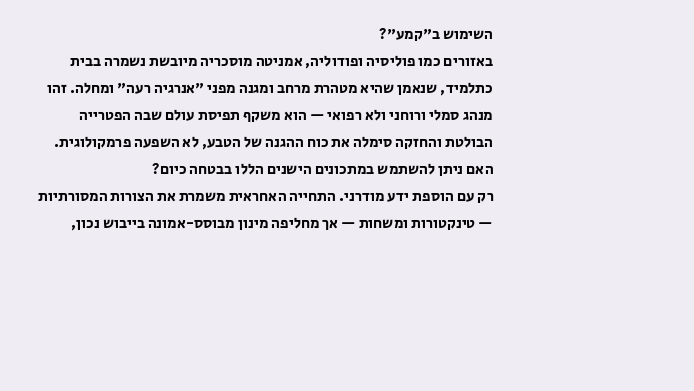השימוש ב"קמע"?
באזורים כמו פוליסיה ופודוליה, אמניטה מוסכריה מיובשת נשמרה בבית כתלמיד, שנאמן שהיא מטהרת מרחב ומגנה מפני "אנרגיה רעה" ומחלה. זהו מנהג סמלי ורוחני ולא רפואי — הוא משקף תפיסת עולם שבה הפטרייה הבולטת והחזקה סימלה את כוח ההגנה של הטבע, לא השפעה פרמקולוגית.
האם ניתן להשתמש במתכונים הישנים הללו בבטחה כיום?
רק עם הוספת ידע מודרני. התחייה האחראית משמרת את הצורות המסורתיות — טינקטורות ומשחות — אך מחליפה מינון מבוסס-אמונה בייבוש נכון,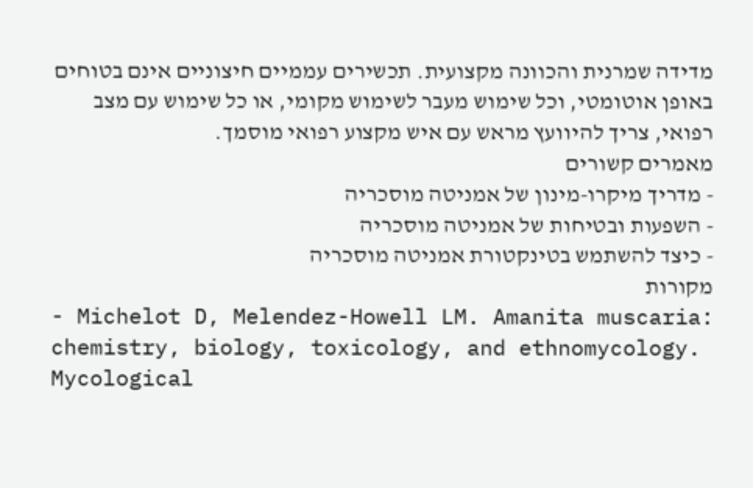מדידה שמרנית והכוונה מקצועית. תכשירים עממיים חיצוניים אינם בטוחים באופן אוטומטי, וכל שימוש מעבר לשימוש מקומי, או כל שימוש עם מצב רפואי, צריך להיוועץ מראש עם איש מקצוע רפואי מוסמך.
מאמרים קשורים
- מדריך מיקרו-מינון של אמניטה מוסכריה
- השפעות ובטיחות של אמניטה מוסכריה
- כיצד להשתמש בטינקטורת אמניטה מוסכריה
מקורות
- Michelot D, Melendez-Howell LM. Amanita muscaria: chemistry, biology, toxicology, and ethnomycology. Mycological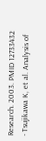Research. 2003. PMID 12733432
- Tsujikawa K, et al. Analysis of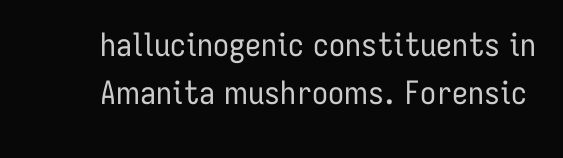hallucinogenic constituents in Amanita mushrooms. Forensic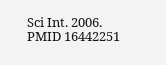Sci Int. 2006. PMID 16442251